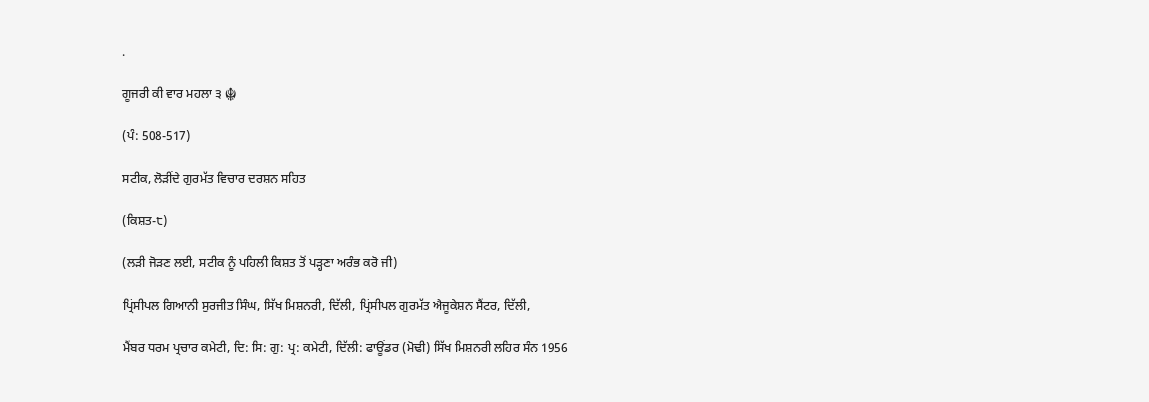.

ਗੂਜਰੀ ਕੀ ਵਾਰ ਮਹਲਾ ੩ ☬

(ਪੰ: 508-517)

ਸਟੀਕ, ਲੋੜੀਂਦੇ ਗੁਰਮੱਤ ਵਿਚਾਰ ਦਰਸ਼ਨ ਸਹਿਤ

(ਕਿਸ਼ਤ-੮)

(ਲੜੀ ਜੋੜਣ ਲਈ, ਸਟੀਕ ਨੂੰ ਪਹਿਲੀ ਕਿਸ਼ਤ ਤੋਂ ਪੜ੍ਹਣਾ ਅਰੰਭ ਕਰੋ ਜੀ)

ਪ੍ਰਿਂਸੀਪਲ ਗਿਆਨੀ ਸੁਰਜੀਤ ਸਿੰਘ, ਸਿੱਖ ਮਿਸ਼ਨਰੀ, ਦਿੱਲੀ, ਪ੍ਰਿਂਸੀਪਲ ਗੁਰਮੱਤ ਐਜੂਕੇਸ਼ਨ ਸੈਂਟਰ, ਦਿੱਲੀ,

ਮੈਂਬਰ ਧਰਮ ਪ੍ਰਚਾਰ ਕਮੇਟੀ, ਦਿ: ਸਿ: ਗੁ: ਪ੍ਰ: ਕਮੇਟੀ, ਦਿੱਲੀ: ਫਾਊਂਡਰ (ਮੋਢੀ) ਸਿੱਖ ਮਿਸ਼ਨਰੀ ਲਹਿਰ ਸੰਨ 1956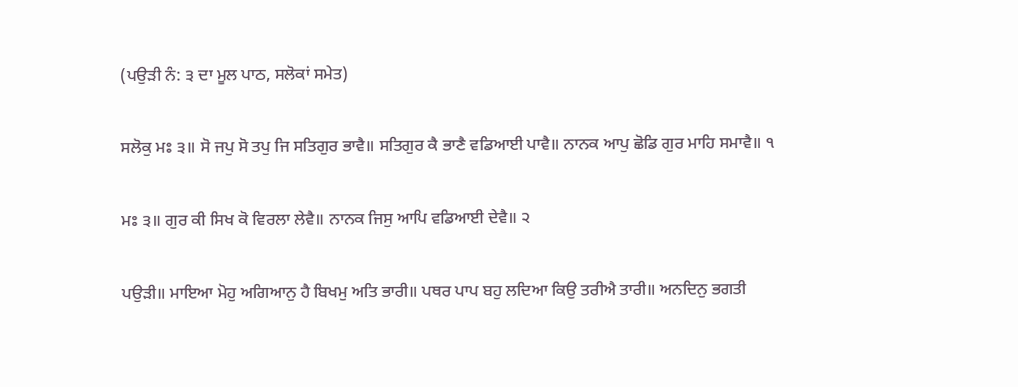(ਪਉੜੀ ਨੰ: ੩ ਦਾ ਮੂਲ ਪਾਠ, ਸਲੋਕਾਂ ਸਮੇਤ)

ਸਲੋਕੁ ਮਃ ੩॥ ਸੋ ਜਪੁ ਸੋ ਤਪੁ ਜਿ ਸਤਿਗੁਰ ਭਾਵੈ॥ ਸਤਿਗੁਰ ਕੈ ਭਾਣੈ ਵਡਿਆਈ ਪਾਵੈ॥ ਨਾਨਕ ਆਪੁ ਛੋਡਿ ਗੁਰ ਮਾਹਿ ਸਮਾਵੈ॥ ੧

ਮਃ ੩॥ ਗੁਰ ਕੀ ਸਿਖ ਕੋ ਵਿਰਲਾ ਲੇਵੈ॥ ਨਾਨਕ ਜਿਸੁ ਆਪਿ ਵਡਿਆਈ ਦੇਵੈ॥ ੨

ਪਉੜੀ॥ ਮਾਇਆ ਮੋਹੁ ਅਗਿਆਨੁ ਹੈ ਬਿਖਮੁ ਅਤਿ ਭਾਰੀ॥ ਪਥਰ ਪਾਪ ਬਹੁ ਲਦਿਆ ਕਿਉ ਤਰੀਐ ਤਾਰੀ॥ ਅਨਦਿਨੁ ਭਗਤੀ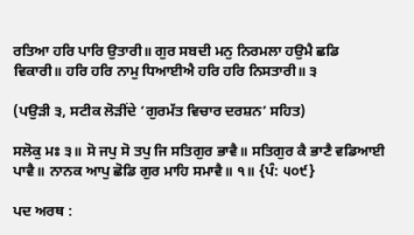ਰਤਿਆ ਹਰਿ ਪਾਰਿ ਉਤਾਰੀ॥ ਗੁਰ ਸਬਦੀ ਮਨੁ ਨਿਰਮਲਾ ਹਉਮੈ ਛਡਿ ਵਿਕਾਰੀ॥ ਹਰਿ ਹਰਿ ਨਾਮੁ ਧਿਆਈਐ ਹਰਿ ਹਰਿ ਨਿਸਤਾਰੀ॥ ੩

(ਪਉੜੀ ੩, ਸਟੀਕ ਲੋੜੀਂਦੇ ‘ਗੁਰਮੱਤ ਵਿਚਾਰ ਦਰਸ਼ਨ’ ਸਹਿਤ)

ਸਲੋਕੁ ਮਃ ੩॥ ਸੋ ਜਪੁ ਸੋ ਤਪੁ ਜਿ ਸਤਿਗੁਰ ਭਾਵੈ॥ ਸਤਿਗੁਰ ਕੈ ਭਾਣੈ ਵਡਿਆਈ ਪਾਵੈ॥ ਨਾਨਕ ਆਪੁ ਛੋਡਿ ਗੁਰ ਮਾਹਿ ਸਮਾਵੈ॥ ੧॥ {ਪੰ: ੫੦੯}

ਪਦ ਅਰਥ :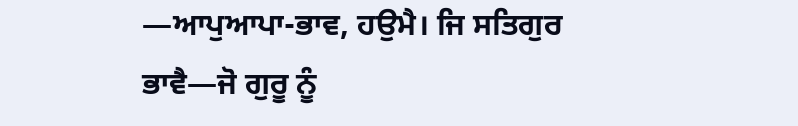—ਆਪੁਆਪਾ-ਭਾਵ, ਹਉਮੈ। ਜਿ ਸਤਿਗੁਰ ਭਾਵੈ—ਜੋ ਗੁਰੂ ਨੂੰ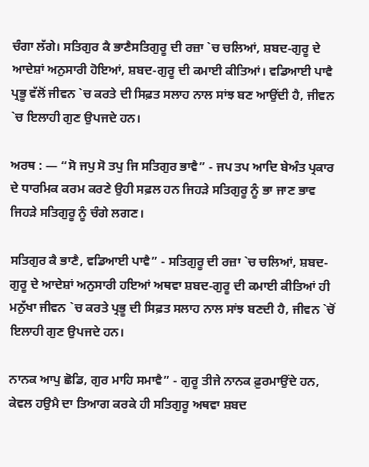ਚੰਗਾ ਲੱਗੇ। ਸਤਿਗੁਰ ਕੈ ਭਾਣੈਸਤਿਗੁਰੂ ਦੀ ਰਜ਼ਾ `ਚ ਚਲਿਆਂ, ਸ਼ਬਦ-ਗੁਰੂ ਦੇ ਆਦੇਸ਼ਾਂ ਅਨੁਸਾਰੀ ਹੋਇਆਂ, ਸ਼ਬਦ-ਗੁਰੂ ਦੀ ਕਮਾਈ ਕੀਤਿਆਂ। ਵਡਿਆਈ ਪਾਵੈ ਪ੍ਰਭੂ ਵੱਲੋਂ ਜੀਵਨ `ਚ ਕਰਤੇ ਦੀ ਸਿਫ਼ਤ ਸਲਾਹ ਨਾਲ ਸਾਂਝ ਬਣ ਆਉਂਦੀ ਹੈ, ਜੀਵਨ `ਚ ਇਲਾਹੀ ਗੁਣ ਉਪਜਦੇ ਹਨ।

ਅਰਥ : — “ਸੋ ਜਪੁ ਸੋ ਤਪੁ ਜਿ ਸਤਿਗੁਰ ਭਾਵੈ” - ਜਪ ਤਪ ਆਦਿ ਬੇਅੰਤ ਪ੍ਰਕਾਰ ਦੇ ਧਾਰਮਿਕ ਕਰਮ ਕਰਣੇ ਉਹੀ ਸਫ਼ਲ ਹਨ ਜਿਹੜੇ ਸਤਿਗੁਰੂ ਨੂੰ ਭਾ ਜਾਣ ਭਾਵ ਜਿਹੜੇ ਸਤਿਗੁਰੂ ਨੂੰ ਚੰਗੇ ਲਗਣ।

ਸਤਿਗੁਰ ਕੈ ਭਾਣੈ, ਵਡਿਆਈ ਪਾਵੈ” - ਸਤਿਗੁਰੂ ਦੀ ਰਜ਼ਾ `ਚ ਚਲਿਆਂ, ਸ਼ਬਦ-ਗੁਰੂ ਦੇ ਆਦੇਸ਼ਾਂ ਅਨੁਸਾਰੀ ਹਇਆਂ ਅਥਵਾ ਸ਼ਬਦ-ਗੁਰੂ ਦੀ ਕਮਾਈ ਕੀਤਿਆਂ ਹੀ ਮਨੁੱਖਾ ਜੀਵਨ `ਚ ਕਰਤੇ ਪ੍ਰਭੂ ਦੀ ਸਿਫ਼ਤ ਸਲਾਹ ਨਾਲ ਸਾਂਝ ਬਣਦੀ ਹੈ, ਜੀਵਨ `ਚੋਂ ਇਲਾਹੀ ਗੁਣ ਉਪਜਦੇ ਹਨ।

ਨਾਨਕ ਆਪੁ ਛੋਡਿ, ਗੁਰ ਮਾਹਿ ਸਮਾਵੈ” - ਗੁਰੂ ਤੀਜੇ ਨਾਨਕ ਫ਼ੁਰਮਾਉਂਦੇ ਹਨ, ਕੇਵਲ ਹਉਮੈ ਦਾ ਤਿਆਗ ਕਰਕੇ ਹੀ ਸਤਿਗੁਰੂ ਅਥਵਾ ਸ਼ਬਦ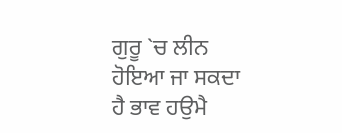ਗੁਰੂ `ਚ ਲੀਨ ਹੋਇਆ ਜਾ ਸਕਦਾ ਹੈ ਭਾਵ ਹਉਮੈ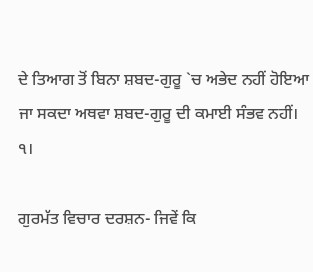ਦੇ ਤਿਆਗ ਤੋਂ ਬਿਨਾ ਸ਼ਬਦ-ਗੁਰੂ `ਚ ਅਭੇਦ ਨਹੀਂ ਹੋਇਆ ਜਾ ਸਕਦਾ ਅਥਵਾ ਸ਼ਬਦ-ਗੁਰੂ ਦੀ ਕਮਾਈ ਸੰਭਵ ਨਹੀਂ। ੧।

ਗੁਰਮੱਤ ਵਿਚਾਰ ਦਰਸ਼ਨ- ਜਿਵੇਂ ਕਿ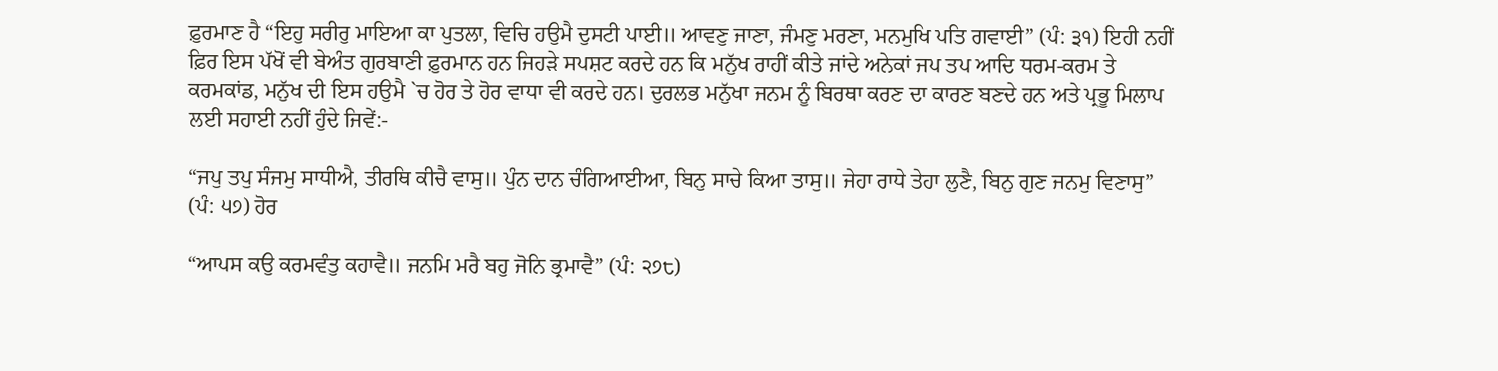ਫ਼ੁਰਮਾਣ ਹੈ “ਇਹੁ ਸਰੀਰੁ ਮਾਇਆ ਕਾ ਪੁਤਲਾ, ਵਿਚਿ ਹਉਮੈ ਦੁਸਟੀ ਪਾਈ॥ ਆਵਣੁ ਜਾਣਾ, ਜੰਮਣੁ ਮਰਣਾ, ਮਨਮੁਖਿ ਪਤਿ ਗਵਾਈ” (ਪੰ: ੩੧) ਇਹੀ ਨਹੀਂ ਫ਼ਿਰ ਇਸ ਪੱਖੋਂ ਵੀ ਬੇਅੰਤ ਗੁਰਬਾਣੀ ਫ਼ੁਰਮਾਨ ਹਨ ਜਿਹੜੇ ਸਪਸ਼ਟ ਕਰਦੇ ਹਨ ਕਿ ਮਨੁੱਖ ਰਾਹੀਂ ਕੀਤੇ ਜਾਂਦੇ ਅਨੇਕਾਂ ਜਪ ਤਪ ਆਦਿ ਧਰਮ-ਕਰਮ ਤੇ ਕਰਮਕਾਂਡ, ਮਨੁੱਖ ਦੀ ਇਸ ਹਉਮੈ `ਚ ਹੋਰ ਤੇ ਹੋਰ ਵਾਧਾ ਵੀ ਕਰਦੇ ਹਨ। ਦੁਰਲਭ ਮਨੁੱਖਾ ਜਨਮ ਨੂੰ ਬਿਰਥਾ ਕਰਣ ਦਾ ਕਾਰਣ ਬਣਦੇ ਹਨ ਅਤੇ ਪ੍ਰਭੂ ਮਿਲਾਪ ਲਈ ਸਹਾਈ ਨਹੀਂ ਹੁੰਦੇ ਜਿਵੇਂ:-

“ਜਪੁ ਤਪੁ ਸੰਜਮੁ ਸਾਧੀਐ, ਤੀਰਥਿ ਕੀਚੈ ਵਾਸੁ॥ ਪੁੰਨ ਦਾਨ ਚੰਗਿਆਈਆ, ਬਿਨੁ ਸਾਚੇ ਕਿਆ ਤਾਸੁ॥ ਜੇਹਾ ਰਾਧੇ ਤੇਹਾ ਲੁਣੈ, ਬਿਨੁ ਗੁਣ ਜਨਮੁ ਵਿਣਾਸੁ” (ਪੰ: ੫੭) ਹੋਰ

“ਆਪਸ ਕਉ ਕਰਮਵੰਤੁ ਕਹਾਵੈ॥ ਜਨਮਿ ਮਰੈ ਬਹੁ ਜੋਨਿ ਭ੍ਰਮਾਵੈ” (ਪੰ: ੨੭੮)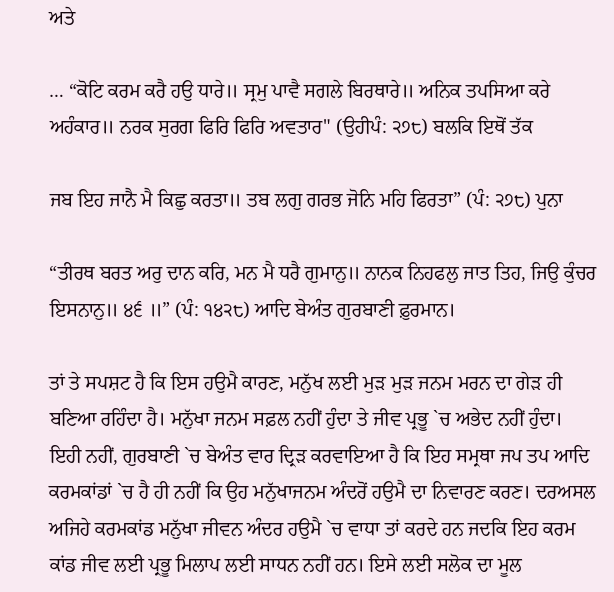ਅਤੇ

… “ਕੋਟਿ ਕਰਮ ਕਰੈ ਹਉ ਧਾਰੇ॥ ਸ੍ਰਮੁ ਪਾਵੈ ਸਗਲੇ ਬਿਰਥਾਰੇ॥ ਅਨਿਕ ਤਪਸਿਆ ਕਰੇ ਅਹੰਕਾਰ॥ ਨਰਕ ਸੁਰਗ ਫਿਰਿ ਫਿਰਿ ਅਵਤਾਰ" (ਉਹੀਪੰ: ੨੭੮) ਬਲਕਿ ਇਥੋਂ ਤੱਕ

ਜਬ ਇਹ ਜਾਨੈ ਮੈ ਕਿਛੁ ਕਰਤਾ॥ ਤਬ ਲਗੁ ਗਰਭ ਜੋਨਿ ਮਹਿ ਫਿਰਤਾ” (ਪੰ: ੨੭੮) ਪੁਨਾ

“ਤੀਰਥ ਬਰਤ ਅਰੁ ਦਾਨ ਕਰਿ, ਮਨ ਮੈ ਧਰੈ ਗੁਮਾਨੁ॥ ਨਾਨਕ ਨਿਹਫਲੁ ਜਾਤ ਤਿਹ, ਜਿਉ ਕੁੰਚਰ ਇਸਨਾਨੁ॥ ੪੬ ॥” (ਪੰ: ੧੪੨੮) ਆਦਿ ਬੇਅੰਤ ਗੁਰਬਾਣੀ ਫ਼ੁਰਮਾਨ।

ਤਾਂ ਤੇ ਸਪਸ਼ਟ ਹੈ ਕਿ ਇਸ ਹਉਮੈ ਕਾਰਣ, ਮਨੁੱਖ ਲਈ ਮੁੜ ਮੁੜ ਜਨਮ ਮਰਨ ਦਾ ਗੇੜ ਹੀ ਬਣਿਆ ਰਹਿੰਦਾ ਹੈ। ਮਨੁੱਖਾ ਜਨਮ ਸਫ਼ਲ ਨਹੀਂ ਹੁੰਦਾ ਤੇ ਜੀਵ ਪ੍ਰਭੂ `ਚ ਅਭੇਦ ਨਹੀਂ ਹੁੰਦਾ। ਇਹੀ ਨਹੀਂ, ਗੁਰਬਾਣੀ `ਚ ਬੇਅੰਤ ਵਾਰ ਦ੍ਰਿੜ ਕਰਵਾਇਆ ਹੈ ਕਿ ਇਹ ਸਮ੍ਰਥਾ ਜਪ ਤਪ ਆਦਿ ਕਰਮਕਾਂਡਾਂ `ਚ ਹੈ ਹੀ ਨਹੀਂ ਕਿ ਉਹ ਮਨੁੱਖਾਜਨਮ ਅੰਦਰੋਂ ਹਉਮੈ ਦਾ ਨਿਵਾਰਣ ਕਰਣ। ਦਰਅਸਲ ਅਜਿਹੇ ਕਰਮਕਾਂਡ ਮਨੁੱਖਾ ਜੀਵਨ ਅੰਦਰ ਹਉਮੈ `ਚ ਵਾਧਾ ਤਾਂ ਕਰਦੇ ਹਨ ਜਦਕਿ ਇਹ ਕਰਮ ਕਾਂਡ ਜੀਵ ਲਈ ਪ੍ਰਭੂ ਮਿਲਾਪ ਲਈ ਸਾਧਨ ਨਹੀਂ ਹਨ। ਇਸੇ ਲਈ ਸਲੋਕ ਦਾ ਮੂਲ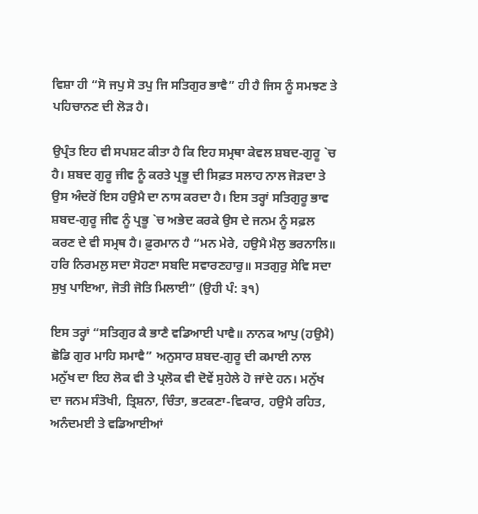ਵਿਸ਼ਾ ਹੀ “ਸੋ ਜਪੁ ਸੋ ਤਪੁ ਜਿ ਸਤਿਗੁਰ ਭਾਵੈ” ਹੀ ਹੈ ਜਿਸ ਨੂੰ ਸਮਝਣ ਤੇ ਪਹਿਚਾਨਣ ਦੀ ਲੋੜ ਹੈ।

ਉਪ੍ਰੰਤ ਇਹ ਵੀ ਸਪਸ਼ਟ ਕੀਤਾ ਹੈ ਕਿ ਇਹ ਸਮ੍ਰਥਾ ਕੇਵਲ ਸ਼ਬਦ-ਗੁਰੂ `ਚ ਹੈ। ਸ਼ਬਦ ਗੁਰੂ ਜੀਵ ਨੂੰ ਕਰਤੇ ਪ੍ਰਭੂ ਦੀ ਸਿਫ਼ਤ ਸਲਾਹ ਨਾਲ ਜੋੜਦਾ ਤੇ ਉਸ ਅੰਦਰੋਂ ਇਸ ਹਉਮੈ ਦਾ ਨਾਸ ਕਰਦਾ ਹੈ। ਇਸ ਤਰ੍ਹਾਂ ਸਤਿਗੁਰੂ ਭਾਵ ਸ਼ਬਦ-ਗੁਰੂ ਜੀਵ ਨੂੰ ਪ੍ਰਭੂ `ਚ ਅਭੇਦ ਕਰਕੇ ਉਸ ਦੇ ਜਨਮ ਨੂੰ ਸਫ਼ਲ ਕਰਣ ਦੇ ਵੀ ਸਮ੍ਰਥ ਹੈ। ਫ਼ੁਰਮਾਨ ਹੈ “ਮਨ ਮੇਰੇ, ਹਉਮੈ ਮੈਲੁ ਭਰਨਾਲਿ॥ ਹਰਿ ਨਿਰਮਲੁ ਸਦਾ ਸੋਹਣਾ ਸਬਦਿ ਸਵਾਰਣਹਾਰੁ॥ ਸਤਗੁਰੁ ਸੇਵਿ ਸਦਾ ਸੁਖੁ ਪਾਇਆ, ਜੋਤੀ ਜੋਤਿ ਮਿਲਾਈ” (ਉਹੀ ਪੰ: ੩੧)

ਇਸ ਤਰ੍ਹਾਂ “ਸਤਿਗੁਰ ਕੈ ਭਾਣੈ ਵਡਿਆਈ ਪਾਵੈ॥ ਨਾਨਕ ਆਪੁ (ਹਉਮੈ) ਛੋਡਿ ਗੁਰ ਮਾਹਿ ਸਮਾਵੈ” ਅਨੁਸਾਰ ਸ਼ਬਦ-ਗੁਰੂ ਦੀ ਕਮਾਈ ਨਾਲ ਮਨੁੱਖ ਦਾ ਇਹ ਲੋਕ ਵੀ ਤੇ ਪ੍ਰਲੋਕ ਵੀ ਦੋਵੇਂ ਸੁਹੇਲੇ ਹੋ ਜਾਂਦੇ ਹਨ। ਮਨੁੱਖ ਦਾ ਜਨਮ ਸੰਤੋਖੀ, ਤ੍ਰਿਸ਼ਨਾ, ਚਿੰਤਾ, ਭਟਕਣਾ-ਵਿਕਾਰ, ਹਉਮੈ ਰਹਿਤ, ਅਨੰਦਮਈ ਤੇ ਵਡਿਆਈਆਂ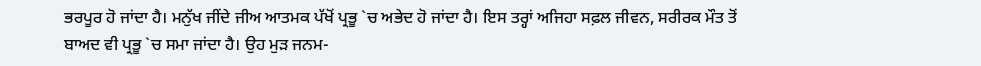ਭਰਪੂਰ ਹੋ ਜਾਂਦਾ ਹੈ। ਮਨੁੱਖ ਜੀਂਦੇ ਜੀਅ ਆਤਮਕ ਪੱਖੋਂ ਪ੍ਰਭੂ `ਚ ਅਭੇਦ ਹੋ ਜਾਂਦਾ ਹੈ। ਇਸ ਤਰ੍ਹਾਂ ਅਜਿਹਾ ਸਫ਼ਲ ਜੀਵਨ, ਸਰੀਰਕ ਮੌਤ ਤੋਂ ਬਾਅਦ ਵੀ ਪ੍ਰਭੂ `ਚ ਸਮਾ ਜਾਂਦਾ ਹੈ। ਉਹ ਮੁੜ ਜਨਮ-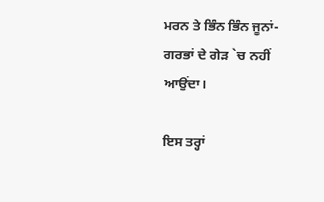ਮਰਨ ਤੇ ਭਿੰਨ ਭਿੰਨ ਜੂਨਾਂ-ਗਰਭਾਂ ਦੇ ਗੇੜ `ਚ ਨਹੀਂ ਆਉਂਦਾ।

ਇਸ ਤਰ੍ਹਾਂ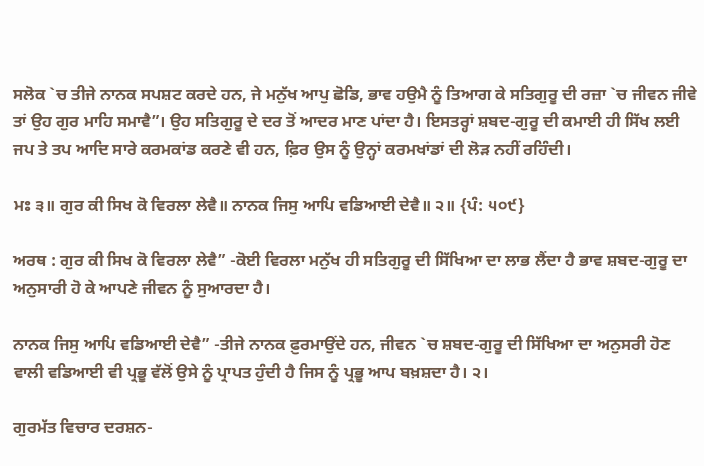ਸਲੋਕ `ਚ ਤੀਜੇ ਨਾਨਕ ਸਪਸ਼ਟ ਕਰਦੇ ਹਨ, ਜੇ ਮਨੁੱਖ ਆਪੁ ਛੋਡਿ, ਭਾਵ ਹਉਮੈ ਨੂੰ ਤਿਆਗ ਕੇ ਸਤਿਗੁਰੂ ਦੀ ਰਜ਼ਾ `ਚ ਜੀਵਨ ਜੀਵੇ ਤਾਂ ਉਹ ਗੁਰ ਮਾਹਿ ਸਮਾਵੈ”। ਉਹ ਸਤਿਗੁਰੂ ਦੇ ਦਰ ਤੋਂ ਆਦਰ ਮਾਣ ਪਾਂਦਾ ਹੈ। ਇਸਤਰ੍ਹਾਂ ਸ਼ਬਦ-ਗੁਰੂ ਦੀ ਕਮਾਈ ਹੀ ਸਿੱਖ ਲਈ ਜਪ ਤੇ ਤਪ ਆਦਿ ਸਾਰੇ ਕਰਮਕਾਂਡ ਕਰਣੇ ਵੀ ਹਨ, ਫ਼ਿਰ ਉਸ ਨੂੰ ਉਨ੍ਹਾਂ ਕਰਮਖਾਂਡਾਂ ਦੀ ਲੋੜ ਨਹੀਂ ਰਹਿੰਦੀ।

ਮਃ ੩॥ ਗੁਰ ਕੀ ਸਿਖ ਕੋ ਵਿਰਲਾ ਲੇਵੈ॥ ਨਾਨਕ ਜਿਸੁ ਆਪਿ ਵਡਿਆਈ ਦੇਵੈ॥ ੨॥ {ਪੰ: ੫੦੯}

ਅਰਥ : ਗੁਰ ਕੀ ਸਿਖ ਕੋ ਵਿਰਲਾ ਲੇਵੈ” -ਕੋਈ ਵਿਰਲਾ ਮਨੁੱਖ ਹੀ ਸਤਿਗੁਰੂ ਦੀ ਸਿੱਖਿਆ ਦਾ ਲਾਭ ਲੈਂਦਾ ਹੈ ਭਾਵ ਸ਼ਬਦ-ਗੁਰੂ ਦਾ ਅਨੁਸਾਰੀ ਹੋ ਕੇ ਆਪਣੇ ਜੀਵਨ ਨੂੰ ਸੁਆਰਦਾ ਹੈ।

ਨਾਨਕ ਜਿਸੁ ਆਪਿ ਵਡਿਆਈ ਦੇਵੈ” -ਤੀਜੇ ਨਾਨਕ ਫ਼ੁਰਮਾਉਂਦੇ ਹਨ, ਜੀਵਨ `ਚ ਸ਼ਬਦ-ਗੁਰੂ ਦੀ ਸਿੱਖਿਆ ਦਾ ਅਨੁਸਰੀ ਹੋਣ ਵਾਲੀ ਵਡਿਆਈ ਵੀ ਪ੍ਰਭੂ ਵੱਲੋਂ ਉਸੇ ਨੂੰ ਪ੍ਰਾਪਤ ਹੁੰਦੀ ਹੈ ਜਿਸ ਨੂੰ ਪ੍ਰਭੂ ਆਪ ਬਖ਼ਸ਼ਦਾ ਹੈ। ੨।

ਗੁਰਮੱਤ ਵਿਚਾਰ ਦਰਸ਼ਨ-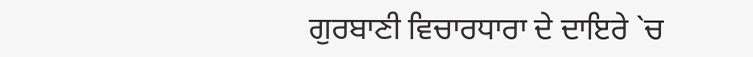ਗੁਰਬਾਣੀ ਵਿਚਾਰਧਾਰਾ ਦੇ ਦਾਇਰੇ `ਚ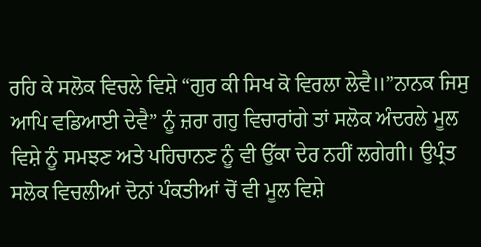ਰਹਿ ਕੇ ਸਲੋਕ ਵਿਚਲੇ ਵਿਸ਼ੇ “ਗੁਰ ਕੀ ਸਿਖ ਕੋ ਵਿਰਲਾ ਲੇਵੈ॥”ਨਾਨਕ ਜਿਸੁ ਆਪਿ ਵਡਿਆਈ ਦੇਵੈ” ਨੂੰ ਜ਼ਰਾ ਗਹੁ ਵਿਚਾਰਾਂਗੇ ਤਾਂ ਸਲੋਕ ਅੰਦਰਲੇ ਮੂਲ ਵਿਸ਼ੇ ਨੂੰ ਸਮਝਣ ਅਤੇ ਪਹਿਚਾਨਣ ਨੂੰ ਵੀ ਉੱਕਾ ਦੇਰ ਨਹੀਂ ਲਗੇਗੀ। ਉਪ੍ਰੰਤ ਸਲੋਕ ਵਿਚਲੀਆਂ ਦੋਨਾਂ ਪੰਕਤੀਆਂ ਚੋਂ ਵੀ ਮੂਲ ਵਿਸ਼ੇ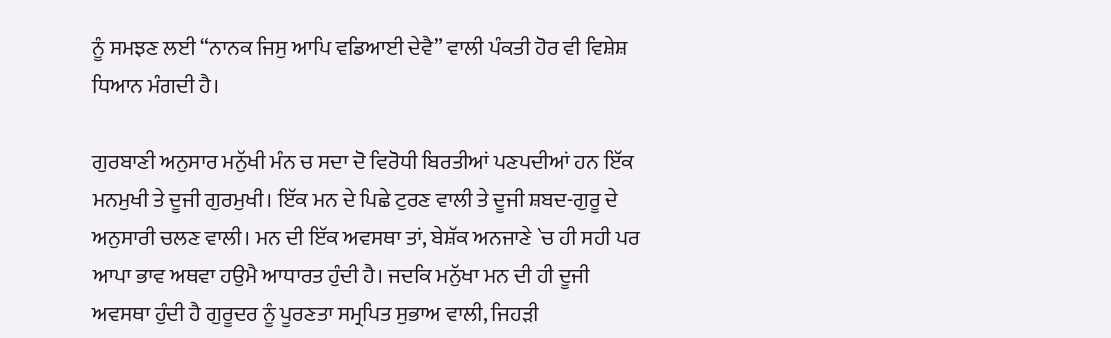ਨੂੰ ਸਮਝਣ ਲਈ “ਨਾਨਕ ਜਿਸੁ ਆਪਿ ਵਡਿਆਈ ਦੇਵੈ” ਵਾਲੀ ਪੰਕਤੀ ਹੋਰ ਵੀ ਵਿਸ਼ੇਸ਼ ਧਿਆਨ ਮੰਗਦੀ ਹੈ।

ਗੁਰਬਾਣੀ ਅਨੁਸਾਰ ਮਨੁੱਖੀ ਮੰਨ ਚ ਸਦਾ ਦੋ ਵਿਰੋਧੀ ਬਿਰਤੀਆਂ ਪਣਪਦੀਆਂ ਹਨ ਇੱਕ ਮਨਮੁਖੀ ਤੇ ਦੂਜੀ ਗੁਰਮੁਖੀ। ਇੱਕ ਮਨ ਦੇ ਪਿਛੇ ਟੁਰਣ ਵਾਲੀ ਤੇ ਦੂਜੀ ਸ਼ਬਦ-ਗੁਰੂ ਦੇ ਅਨੁਸਾਰੀ ਚਲਣ ਵਾਲੀ। ਮਨ ਦੀ ਇੱਕ ਅਵਸਥਾ ਤਾਂ, ਬੇਸ਼ੱਕ ਅਨਜਾਣੇ `ਚ ਹੀ ਸਹੀ ਪਰ ਆਪਾ ਭਾਵ ਅਥਵਾ ਹਉਮੈ ਆਧਾਰਤ ਹੁੰਦੀ ਹੈ। ਜਦਕਿ ਮਨੁੱਖਾ ਮਨ ਦੀ ਹੀ ਦੂਜੀ ਅਵਸਥਾ ਹੁੰਦੀ ਹੈ ਗੁਰੂਦਰ ਨੂੰ ਪੂਰਣਤਾ ਸਮ੍ਰਪਿਤ ਸੁਭਾਅ ਵਾਲੀ, ਜਿਹੜੀ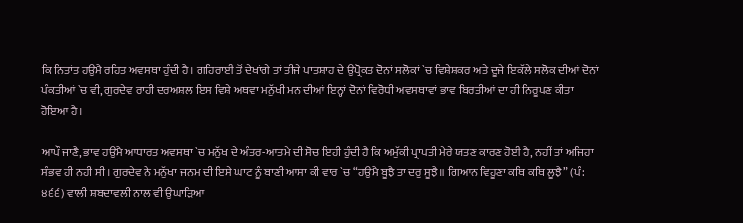ਕਿ ਨਿਤਾਂਤ ਹਉਮੈ ਰਹਿਤ ਅਵਸਥਾ ਹੁੰਦੀ ਹੈ। ਗਹਿਰਾਈ ਤੋਂ ਦੇਖਾਂਗੇ ਤਾਂ ਤੀਜੇ ਪਾਤਸ਼ਾਹ ਦੇ ਉਪ੍ਰੋਕਤ ਦੋਨਾਂ ਸਲੋਕਾਂ `ਚ ਵਿਸ਼ੇਸ਼ਕਰ ਅਤੇ ਦੂਜੇ ਇਕੱਲੇ ਸਲੋਕ ਦੀਆਂ ਦੋਨਾਂ ਪੰਕਤੀਆਂ `ਚ ਵੀ, ਗੁਰਦੇਵ ਰਾਹੀ ਦਰਅਸ਼ਲ ਇਸ ਵਿਸ਼ੇ ਅਥਵਾ ਮਨੁੱਖੀ ਮਨ ਦੀਆਂ ਇਨ੍ਹਾਂ ਦੋਨਾਂ ਵਿਰੋਧੀ ਅਵਸਥਾਵਾਂ ਭਾਵ ਬਿਰਤੀਆਂ ਦਾ ਹੀ ਨਿਰੂਪਣ ਕੀਤਾ ਹੋਇਆ ਹੈ।

ਆਪੌ ਜਾਣੈ, ਭਾਵ ਹਉਮੈ ਆਧਾਰਤ ਅਵਸਥਾ `ਚ ਮਨੁੱਖ ਦੇ ਅੰਤਰ-ਆਤਮੇ ਦੀ ਸੋਚ ਇਹੀ ਹੁੰਦੀ ਹੈ ਕਿ ਅਮੁੱਕੀ ਪ੍ਰਾਪਤੀ ਮੇਰੇ ਯਤਣ ਕਾਰਣ ਹੋਈ ਹੈ, ਨਹੀਂ ਤਾਂ ਅਜਿਹਾ ਸੰਭਵ ਹੀ ਨਹੀ ਸੀ। ਗੁਰਦੇਵ ਨੇ ਮਨੁੱਖਾ ਜਨਮ ਦੀ ਇਸੇ ਘਾਟ ਨੂੰ ਬਾਣੀ ਆਸਾ ਕੀ ਵਾਰ `ਚ “ਹਉਮੈ ਬੂਝੈ ਤਾ ਦਰੁ ਸੂਝੈ॥ ਗਿਆਨ ਵਿਹੂਣਾ ਕਥਿ ਕਥਿ ਲੂਝੈ” (ਪੰ: ੪੬੬) ਵਾਲੀ ਸ਼ਬਦਾਵਲੀ ਨਾਲ ਵੀ ਉਘਾੜਿਆ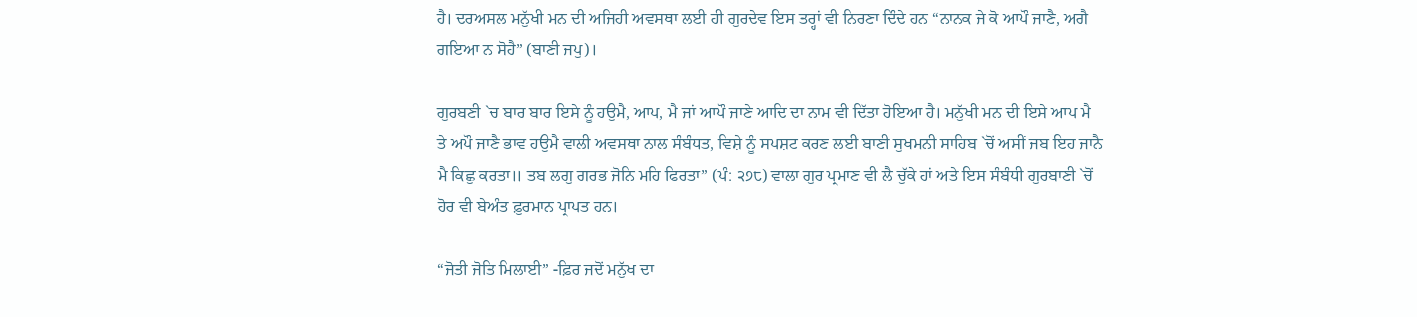ਹੈ। ਦਰਅਸਲ ਮਨੁੱਖੀ ਮਨ ਦੀ ਅਜਿਹੀ ਅਵਸਥਾ ਲਈ ਹੀ ਗੁਰਦੇਵ ਇਸ ਤਰ੍ਹਾਂ ਵੀ ਨਿਰਣਾ ਦਿੰਦੇ ਹਨ “ਨਾਨਕ ਜੇ ਕੋ ਆਪੌ ਜਾਣੈ, ਅਗੈ ਗਇਆ ਨ ਸੋਹੈ” (ਬਾਣੀ ਜਪੁ)।

ਗੁਰਬਣੀ `ਚ ਬਾਰ ਬਾਰ ਇਸੇ ਨੂੰ ਹਉਮੈ, ਆਪ, ਮੈ ਜਾਂ ਆਪੌ ਜਾਣੇ ਆਦਿ ਦਾ ਨਾਮ ਵੀ ਦਿੱਤਾ ਹੋਇਆ ਹੈ। ਮਨੁੱਖੀ ਮਨ ਦੀ ਇਸੇ ਆਪ ਮੈ ਤੇ ਅਪੌ ਜਾਣੈ ਭਾਵ ਹਉਮੈ ਵਾਲੀ ਅਵਸਥਾ ਨਾਲ ਸੰਬੰਧਤ, ਵਿਸ਼ੇ ਨੂੰ ਸਪਸ਼ਟ ਕਰਣ ਲਈ ਬਾਣੀ ਸੁਖਮਨੀ ਸਾਹਿਬ `ਚੋਂ ਅਸੀਂ ਜਬ ਇਹ ਜਾਨੈ ਮੈ ਕਿਛੁ ਕਰਤਾ॥ ਤਬ ਲਗੁ ਗਰਭ ਜੋਨਿ ਮਹਿ ਫਿਰਤਾ” (ਪੰ: ੨੭੮) ਵਾਲਾ ਗੁਰ ਪ੍ਰਮਾਣ ਵੀ ਲੈ ਚੁੱਕੇ ਹਾਂ ਅਤੇ ਇਸ ਸੰਬੰਧੀ ਗੁਰਬਾਣੀ `ਚੋਂ ਹੋਰ ਵੀ ਬੇਅੰਤ ਫ਼ੁਰਮਾਨ ਪ੍ਰਾਪਤ ਹਨ।

“ਜੋਤੀ ਜੋਤਿ ਮਿਲਾਈ” -ਫ਼ਿਰ ਜਦੋਂ ਮਨੁੱਖ ਦਾ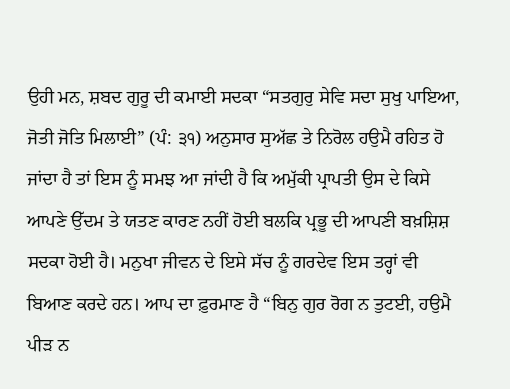ਉਹੀ ਮਨ, ਸ਼ਬਦ ਗੁਰੂ ਦੀ ਕਮਾਈ ਸਦਕਾ “ਸਤਗੁਰੁ ਸੇਵਿ ਸਦਾ ਸੁਖੁ ਪਾਇਆ, ਜੋਤੀ ਜੋਤਿ ਮਿਲਾਈ” (ਪੰ: ੩੧) ਅਨੁਸਾਰ ਸੁਅੱਛ ਤੇ ਨਿਰੋਲ ਹਉਮੈ ਰਹਿਤ ਹੋ ਜਾਂਦਾ ਹੈ ਤਾਂ ਇਸ ਨੂੰ ਸਮਝ ਆ ਜਾਂਦੀ ਹੈ ਕਿ ਅਮੁੱਕੀ ਪ੍ਰਾਪਤੀ ਉਸ ਦੇ ਕਿਸੇ ਆਪਣੇ ਉੱਦਮ ਤੇ ਯਤਣ ਕਾਰਣ ਨਹੀਂ ਹੋਈ ਬਲਕਿ ਪ੍ਰਭੂ ਦੀ ਆਪਣੀ ਬਖ਼ਸ਼ਿਸ਼ ਸਦਕਾ ਹੋਈ ਹੈ। ਮਨੁਖਾ ਜੀਵਨ ਦੇ ਇਸੇ ਸੱਚ ਨੂੰ ਗਰਦੇਵ ਇਸ ਤਰ੍ਹਾਂ ਵੀ ਬਿਆਣ ਕਰਦੇ ਹਨ। ਆਪ ਦਾ ਫ਼ੁਰਮਾਣ ਹੈ “ਬਿਨੁ ਗੁਰ ਰੋਗ ਨ ਤੁਟਈ, ਹਉਮੈ ਪੀੜ ਨ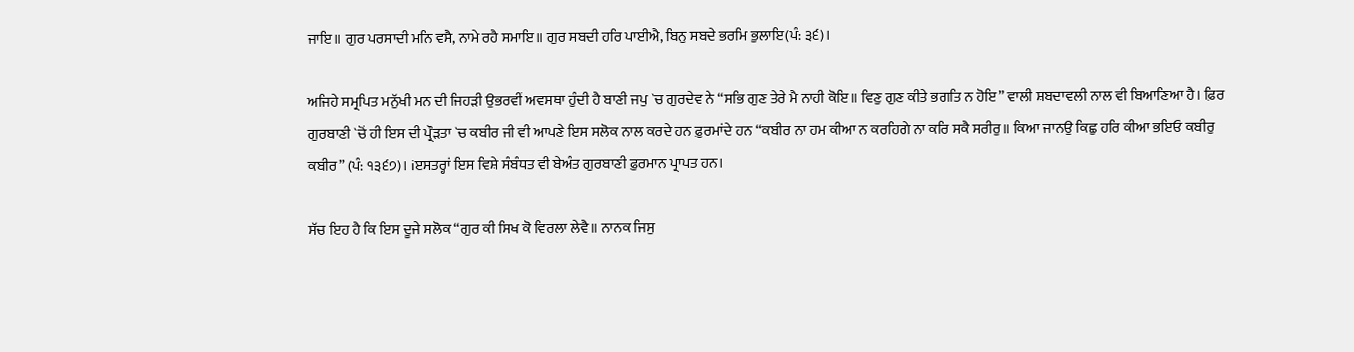ਜਾਇ॥ ਗੁਰ ਪਰਸਾਦੀ ਮਨਿ ਵਸੈ, ਨਾਮੇ ਰਹੈ ਸਮਾਇ॥ ਗੁਰ ਸਬਦੀ ਹਰਿ ਪਾਈਐ, ਬਿਨੁ ਸਬਦੇ ਭਰਮਿ ਭੁਲਾਇ(ਪੰ: ੩੬)।

ਅਜਿਹੇ ਸਮ੍ਰਪਿਤ ਮਨੁੱਖੀ ਮਨ ਦੀ ਜਿਹੜੀ ਉਭਰਵੀਂ ਅਵਸਥਾ ਹੁੰਦੀ ਹੈ ਬਾਣੀ ਜਪੁ `ਚ ਗੁਰਦੇਵ ਨੇ “ਸਭਿ ਗੁਣ ਤੇਰੇ ਮੈ ਨਾਹੀ ਕੋਇ॥ ਵਿਣੁ ਗੁਣ ਕੀਤੇ ਭਗਤਿ ਨ ਹੋਇ” ਵਾਲੀ ਸ਼ਬਦਾਵਲੀ ਨਾਲ ਵੀ ਬਿਆਣਿਆ ਹੈ। ਫ਼ਿਰ ਗੁਰਬਾਣੀ `ਚੋਂ ਹੀ ਇਸ ਦੀ ਪ੍ਰੌੜਤਾ `ਚ ਕਬੀਰ ਜੀ ਵੀ ਆਪਣੇ ਇਸ ਸਲੋਕ ਨਾਲ ਕਰਦੇ ਹਨ ਫ਼ੁਰਮਾਂਦੇ ਹਨ “ਕਬੀਰ ਨਾ ਹਮ ਕੀਆ ਨ ਕਰਹਿਗੇ ਨਾ ਕਰਿ ਸਕੈ ਸਰੀਰੁ॥ ਕਿਆ ਜਾਨਉ ਕਿਛੁ ਹਰਿ ਕੀਆ ਭਇਓ ਕਬੀਰੁ ਕਬੀਰ” (ਪੰ: ੧੩੬੭)। iੲਸਤਰ੍ਹਾਂ ਇਸ ਵਿਸ਼ੇ ਸੰਬੰਧਤ ਵੀ ਬੇਅੰਤ ਗੁਰਬਾਣੀ ਫ਼ੁਰਮਾਨ ਪ੍ਰਾਪਤ ਹਨ।

ਸੱਚ ਇਹ ਹੈ ਕਿ ਇਸ ਦੂਜੇ ਸਲੋਕ “ਗੁਰ ਕੀ ਸਿਖ ਕੋ ਵਿਰਲਾ ਲੇਵੈ॥ ਨਾਨਕ ਜਿਸੁ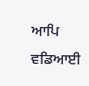ਆਪਿ ਵਡਿਆਈ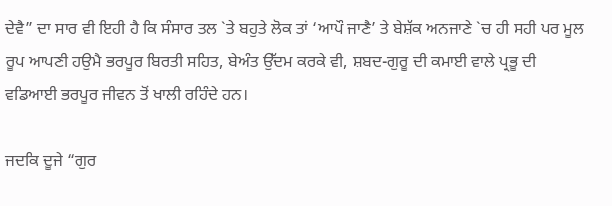ਦੇਵੈ” ਦਾ ਸਾਰ ਵੀ ਇਹੀ ਹੈ ਕਿ ਸੰਸਾਰ ਤਲ `ਤੇ ਬਹੁਤੇ ਲੋਕ ਤਾਂ ‘ਆਪੌ ਜਾਣੈ’ ਤੇ ਬੇਸ਼ੱਕ ਅਨਜਾਣੇ `ਚ ਹੀ ਸਹੀ ਪਰ ਮੂਲ ਰੂਪ ਆਪਣੀ ਹਉਮੈ ਭਰਪੂਰ ਬਿਰਤੀ ਸਹਿਤ, ਬੇਅੰਤ ਉੱਦਮ ਕਰਕੇ ਵੀ, ਸ਼ਬਦ-ਗੁਰੂ ਦੀ ਕਮਾਈ ਵਾਲੇ ਪ੍ਰਭੂ ਦੀ ਵਡਿਆਈ ਭਰਪੂਰ ਜੀਵਨ ਤੋਂ ਖਾਲੀ ਰਹਿੰਦੇ ਹਨ।

ਜਦਕਿ ਦੂਜੇ “ਗੁਰ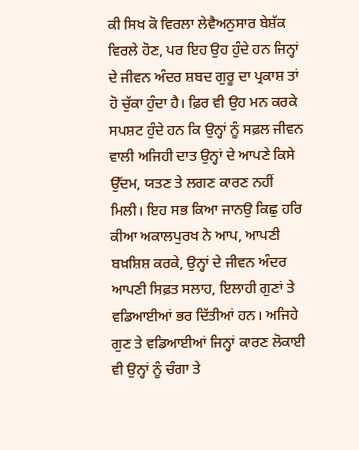ਕੀ ਸਿਖ ਕੋ ਵਿਰਲਾ ਲੇਵੈਅਨੁਸਾਰ ਬੇਸ਼ੱਕ ਵਿਰਲੇ ਹੋਣ, ਪਰ ਇਹ ਉਹ ਹੁੰਦੇ ਹਨ ਜਿਨ੍ਹਾਂ ਦੇ ਜੀਵਨ ਅੰਦਰ ਸ਼ਬਦ ਗੁਰੂ ਦਾ ਪ੍ਰਕਾਸ਼ ਤਾਂ ਹੋ ਚੁੱਕਾ ਹੁੰਦਾ ਹੈ। ਫ਼ਿਰ ਵੀ ਉਹ ਮਨ ਕਰਕੇ ਸਪਸ਼ਟ ਹੁੰਦੇ ਹਨ ਕਿ ਉਨ੍ਹਾਂ ਨੂੰ ਸਫ਼ਲ ਜੀਵਨ ਵਾਲੀ ਅਜਿਹੀ ਦਾਤ ਉਨ੍ਹਾਂ ਦੇ ਆਪਣੇ ਕਿਸੇ ਉੱਦਮ, ਯਤਣ ਤੇ ਲਗਣ ਕਾਰਣ ਨਹੀਂ ਮਿਲੀ। ਇਹ ਸਭ ਕਿਆ ਜਾਨਉ ਕਿਛੁ ਹਰਿ ਕੀਆ ਅਕਾਲਪੁਰਖ ਨੇ ਆਪ, ਆਪਣੀ ਬਖ਼ਸ਼ਿਸ਼ ਕਰਕੇ, ਉਨ੍ਹਾਂ ਦੇ ਜੀਵਨ ਅੰਦਰ ਆਪਣੀ ਸਿਫ਼ਤ ਸਲਾਹ, ਇਲਾਹੀ ਗੁਣਾਂ ਤੇ ਵਡਿਆਈਆਂ ਭਰ ਦਿੱਤੀਆਂ ਹਨ। ਅਜਿਹੇ ਗੁਣ ਤੇ ਵਡਿਆਈਆਂ ਜਿਨ੍ਹਾਂ ਕਾਰਣ ਲੋਕਾਈ ਵੀ ਉਨ੍ਹਾਂ ਨੂੰ ਚੰਗਾ ਤੇ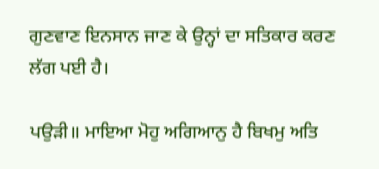ਗੁਣਵਾਣ ਇਨਸਾਨ ਜਾਣ ਕੇ ਉਨ੍ਹਾਂ ਦਾ ਸਤਿਕਾਰ ਕਰਣ ਲੱਗ ਪਈ ਹੈ।

ਪਉੜੀ॥ ਮਾਇਆ ਮੋਹੁ ਅਗਿਆਨੁ ਹੈ ਬਿਖਮੁ ਅਤਿ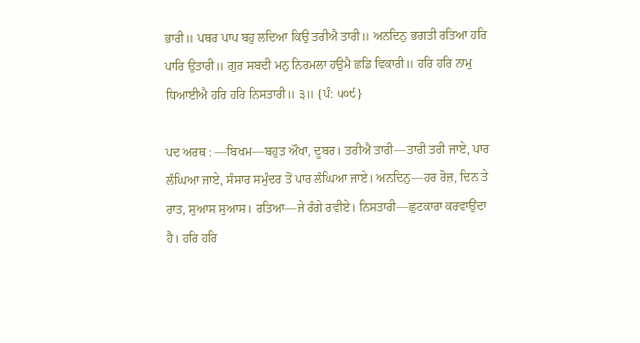ਭਾਰੀ॥ ਪਥਰ ਪਾਪ ਬਹੁ ਲਦਿਆ ਕਿਉ ਤਰੀਐ ਤਾਰੀ॥ ਅਨਦਿਨੁ ਭਗਤੀ ਰਤਿਆ ਹਰਿ ਪਾਰਿ ਉਤਾਰੀ॥ ਗੁਰ ਸਬਦੀ ਮਨੁ ਨਿਰਮਲਾ ਹਉਮੈ ਛਡਿ ਵਿਕਾਰੀ॥ ਹਰਿ ਹਰਿ ਨਾਮੁ ਧਿਆਈਐ ਹਰਿ ਹਰਿ ਨਿਸਤਾਰੀ॥ ੩॥ {ਪੰ: ੫੦੯}

ਪਦ ਅਰਥ : —ਬਿਖਮ—ਬਹੁਤ ਔਖਾ, ਦੂਬਰ। ਤਰੀਐ ਤਾਰੀ—ਤਾਰੀ ਤਰੀ ਜਾਏ, ਪਾਰ ਲੰਘਿਆ ਜਾਏ, ਸੰਸਾਰ ਸਮੁੰਦਰ ਤੋਂ ਪਾਰ ਲੰਘਿਆ ਜਾਏ। ਅਨਦਿਨੁ—ਹਰ ਰੋਜ਼, ਦਿਨ ਤੇ ਰਾਤ, ਸੁਆਸ ਸੁਆਸ। ਰਤਿਆ—ਜੇ ਰੰਗੇ ਰਵੀਏ। ਨਿਸਤਾਰੀ—ਛੁਟਕਾਰਾ ਕਰਵਾਉਂਦਾ ਹੈ। ਹਰਿ ਹਰਿ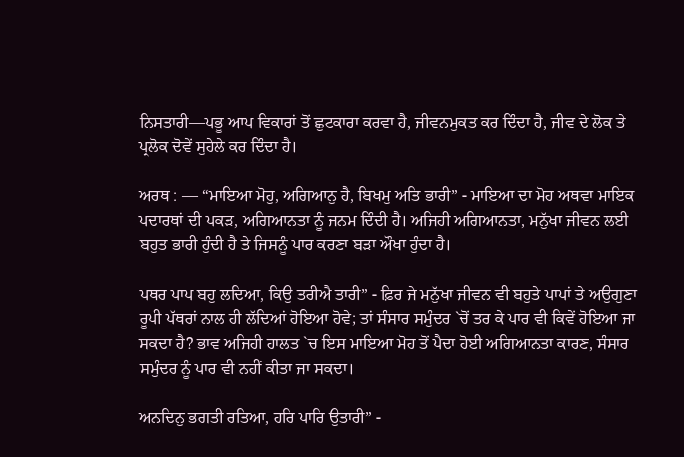ਨਿਸਤਾਰੀ—ਪਭੂ ਆਪ ਵਿਕਾਰਾਂ ਤੋਂ ਛੁਟਕਾਰਾ ਕਰਵਾ ਹੈ, ਜੀਵਨਮੁਕਤ ਕਰ ਦਿੰਦਾ ਹੈ, ਜੀਵ ਦੇ ਲੋਕ ਤੇ ਪ੍ਰਲੋਕ ਦੋਵੇਂ ਸੁਹੇਲੇ ਕਰ ਦਿੰਦਾ ਹੈ।

ਅਰਥ : — “ਮਾਇਆ ਮੋਹੁ, ਅਗਿਆਨੁ ਹੈ, ਬਿਖਮੁ ਅਤਿ ਭਾਰੀ” - ਮਾਇਆ ਦਾ ਮੋਹ ਅਥਵਾ ਮਾਇਕ ਪਦਾਰਥਾਂ ਦੀ ਪਕੜ, ਅਗਿਆਨਤਾ ਨੂੰ ਜਨਮ ਦਿੰਦੀ ਹੈ। ਅਜਿਹੀ ਅਗਿਆਨਤਾ, ਮਨੁੱਖਾ ਜੀਵਨ ਲਈ ਬਹੁਤ ਭਾਰੀ ਹੁੰਦੀ ਹੈ ਤੇ ਜਿਸਨੂੰ ਪਾਰ ਕਰਣਾ ਬੜਾ ਔਖਾ ਹੁੰਦਾ ਹੈ।

ਪਥਰ ਪਾਪ ਬਹੁ ਲਦਿਆ, ਕਿਉ ਤਰੀਐ ਤਾਰੀ” - ਫ਼ਿਰ ਜੇ ਮਨੁੱਖਾ ਜੀਵਨ ਵੀ ਬਹੁਤੇ ਪਾਪਾਂ ਤੇ ਅਉਗੁਣਾ ਰੂਪੀ ਪੱਥਰਾਂ ਨਾਲ ਹੀ ਲੱਦਿਆਂ ਹੋਇਆ ਹੋਵੇ; ਤਾਂ ਸੰਸਾਰ ਸਮੁੰਦਰ `ਚੋਂ ਤਰ ਕੇ ਪਾਰ ਵੀ ਕਿਵੇਂ ਹੋਇਆ ਜਾ ਸਕਦਾ ਹੈ? ਭਾਵ ਅਜਿਹੀ ਹਾਲਤ `ਚ ਇਸ ਮਾਇਆ ਮੋਹ ਤੋਂ ਪੈਦਾ ਹੋਈ ਅਗਿਆਨਤਾ ਕਾਰਣ, ਸੰਸਾਰ ਸਮੁੰਦਰ ਨੂੰ ਪਾਰ ਵੀ ਨਹੀਂ ਕੀਤਾ ਜਾ ਸਕਦਾ।

ਅਨਦਿਨੁ ਭਗਤੀ ਰਤਿਆ, ਹਰਿ ਪਾਰਿ ਉਤਾਰੀ” -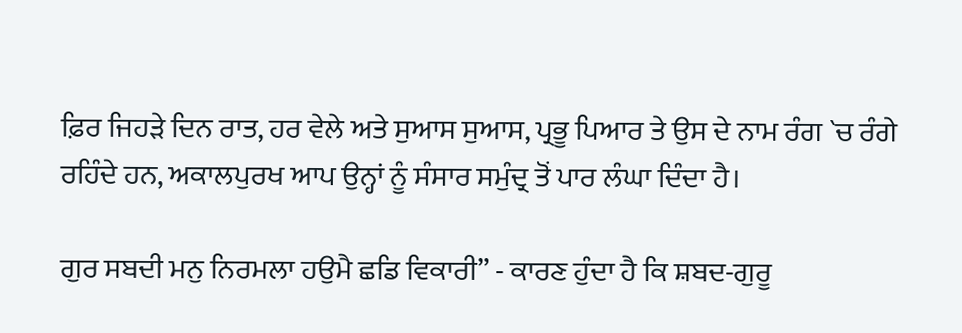ਫ਼ਿਰ ਜਿਹੜੇ ਦਿਨ ਰਾਤ, ਹਰ ਵੇਲੇ ਅਤੇ ਸੁਆਸ ਸੁਆਸ, ਪ੍ਰਭੂ ਪਿਆਰ ਤੇ ਉਸ ਦੇ ਨਾਮ ਰੰਗ `ਚ ਰੰਗੇ ਰਹਿੰਦੇ ਹਨ, ਅਕਾਲਪੁਰਖ ਆਪ ਉਨ੍ਹਾਂ ਨੂੰ ਸੰਸਾਰ ਸਮੁੰਦ੍ਰ ਤੋਂ ਪਾਰ ਲੰਘਾ ਦਿੰਦਾ ਹੈ।

ਗੁਰ ਸਬਦੀ ਮਨੁ ਨਿਰਮਲਾ ਹਉਮੈ ਛਡਿ ਵਿਕਾਰੀ” - ਕਾਰਣ ਹੁੰਦਾ ਹੈ ਕਿ ਸ਼ਬਦ-ਗੁਰੂ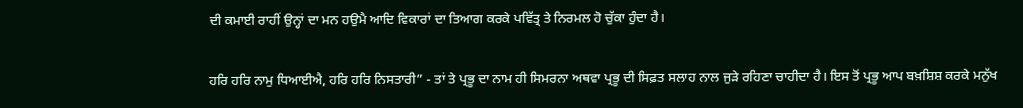ਦੀ ਕਮਾਈ ਰਾਹੀਂ ਉਨ੍ਹਾਂ ਦਾ ਮਨ ਹਉਮੈ ਆਦਿ ਵਿਕਾਰਾਂ ਦਾ ਤਿਆਗ ਕਰਕੇ ਪਵਿੱਤ੍ਰ ਤੇ ਨਿਰਮਲ ਹੋ ਚੁੱਕਾ ਹੁੰਦਾ ਹੈ।

ਹਰਿ ਹਰਿ ਨਾਮੁ ਧਿਆਈਐ, ਹਰਿ ਹਰਿ ਨਿਸਤਾਰੀ” - ਤਾਂ ਤੇ ਪ੍ਰਭੂ ਦਾ ਨਾਮ ਹੀ ਸਿਮਰਨਾ ਅਥਵਾ ਪ੍ਰਭੂ ਦੀ ਸਿਫ਼ਤ ਸਲਾਹ ਨਾਲ ਜੁੜੇ ਰਹਿਣਾ ਚਾਹੀਦਾ ਹੈ। ਇਸ ਤੋਂ ਪ੍ਰਭੂ ਆਪ ਬਖ਼ਸ਼ਿਸ਼ ਕਰਕੇ ਮਨੁੱਖ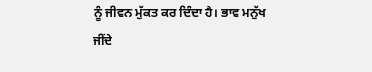ਨੂੰ ਜੀਵਨ ਮੁੱਕਤ ਕਰ ਦਿੰਦਾ ਹੈ। ਭਾਵ ਮਨੁੱਖ ਜੀਂਦੇ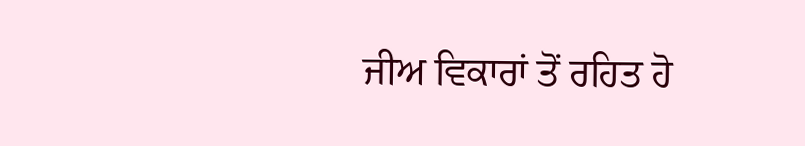ਜੀਅ ਵਿਕਾਰਾਂ ਤੋਂ ਰਹਿਤ ਹੋ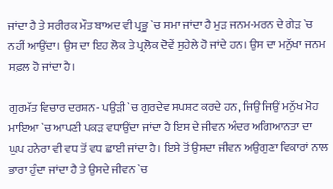ਜਾਂਦਾ ਹੈ ਤੇ ਸਰੀਰਕ ਮੌਤ ਬਾਅਦ ਵੀ ਪ੍ਰਭੂ `ਚ ਸਮਾ ਜਾਂਦਾ ਹੈ ਮੁੜ ਜਨਮ-ਮਰਨ ਦੇ ਗੇੜ `ਚ ਨਹੀਂ ਆਉਂਦਾ। ਉਸ ਦਾ ਇਹ ਲੋਕ ਤੇ ਪ੍ਰਲੋਕ ਦੋਵੇਂ ਸੁਹੇਲੇ ਹੋ ਜਾਂਦੇ ਹਨ। ਉਸ ਦਾ ਮਨੁੱਖਾ ਜਨਮ ਸਫ਼ਲ ਹੋ ਜਾਂਦਾ ਹੈ।

ਗੁਰਮੱਤ ਵਿਚਾਰ ਦਰਸ਼ਨ- ਪਉੜੀ `ਚ ਗੁਰਦੇਵ ਸਪਸ਼ਟ ਕਰਦੇ ਹਨ, ਜਿਉਂ ਜਿਉਂ ਮਨੁੱਖ ਮੋਹ ਮਾਇਆ `ਚ ਆਪਣੀ ਪਕੜ ਵਧਾਉਂਦਾ ਜਾਂਦਾ ਹੈ ਇਸ ਦੇ ਜੀਵਨ ਅੰਦਰ ਅਗਿਆਨਤਾ ਦਾ ਘੁਪ ਹਨੇਰਾ ਵੀ ਵਧ ਤੋਂ ਵਧ ਛਾਈ ਜਾਂਦਾ ਹੈ। ਇਸੇ ਤੋਂ ਉਸਦਾ ਜੀਵਨ ਅਉਗੁਣਾ ਵਿਕਾਰਾਂ ਨਾਲ ਭਾਰਾ ਹੁੰਦਾ ਜਾਂਦਾ ਹੈ ਤੇ ਉਸਦੇ ਜੀਵਨ `ਚ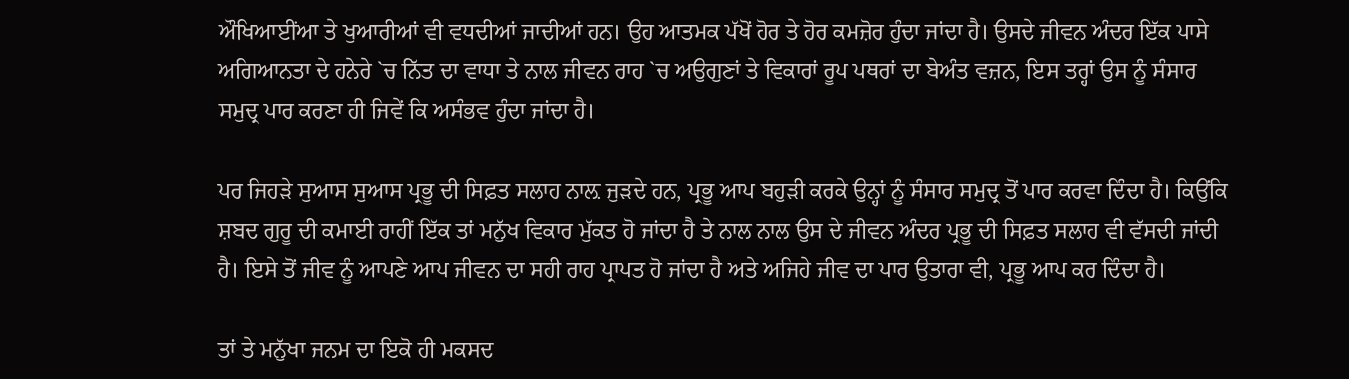ਔਖਿਆਈਂਆ ਤੇ ਖੁਆਰੀਆਂ ਵੀ ਵਧਦੀਆਂ ਜਾਦੀਆਂ ਹਨ। ਉਹ ਆਤਮਕ ਪੱਖੋਂ ਹੋਰ ਤੇ ਹੋਰ ਕਮਜ਼ੋਰ ਹੁੰਦਾ ਜਾਂਦਾ ਹੈ। ਉਸਦੇ ਜੀਵਨ ਅੰਦਰ ਇੱਕ ਪਾਸੇ ਅਗਿਆਨਤਾ ਦੇ ਹਨੇਰੇ `ਚ ਨਿੱਤ ਦਾ ਵਾਧਾ ਤੇ ਨਾਲ ਜੀਵਨ ਰਾਹ `ਚ ਅਉਗੁਣਾਂ ਤੇ ਵਿਕਾਰਾਂ ਰੂਪ ਪਥਰਾਂ ਦਾ ਬੇਅੰਤ ਵਜ਼ਨ, ਇਸ ਤਰ੍ਹਾਂ ਉਸ ਨੂੰ ਸੰਸਾਰ ਸਮੁਦ੍ਰ ਪਾਰ ਕਰਣਾ ਹੀ ਜਿਵੇਂ ਕਿ ਅਸੰਭਵ ਹੁੰਦਾ ਜਾਂਦਾ ਹੈ।

ਪਰ ਜਿਹੜੇ ਸੁਆਸ ਸੁਆਸ ਪ੍ਰਭੂ ਦੀ ਸਿਫ਼ਤ ਸਲਾਹ ਨਾਲ਼ ਜੁੜਦੇ ਹਨ, ਪ੍ਰਭੂ ਆਪ ਬਹੁੜੀ ਕਰਕੇ ਉਨ੍ਹਾਂ ਨੂੰ ਸੰਸਾਰ ਸਮੁਦ੍ਰ ਤੋਂ ਪਾਰ ਕਰਵਾ ਦਿੰਦਾ ਹੈ। ਕਿਉਂਕਿ ਸ਼ਬਦ ਗੁਰੂ ਦੀ ਕਮਾਈ ਰਾਹੀਂ ਇੱਕ ਤਾਂ ਮਨੁੱਖ ਵਿਕਾਰ ਮੁੱਕਤ ਹੋ ਜਾਂਦਾ ਹੈ ਤੇ ਨਾਲ ਨਾਲ ਉਸ ਦੇ ਜੀਵਨ ਅੰਦਰ ਪ੍ਰਭੂ ਦੀ ਸਿਫ਼ਤ ਸਲਾਹ ਵੀ ਵੱਸਦੀ ਜਾਂਦੀ ਹੈ। ਇਸੇ ਤੋਂ ਜੀਵ ਨੂੰ ਆਪਣੇ ਆਪ ਜੀਵਨ ਦਾ ਸਹੀ ਰਾਹ ਪ੍ਰਾਪਤ ਹੋ ਜਾਂਦਾ ਹੈ ਅਤੇ ਅਜਿਹੇ ਜੀਵ ਦਾ ਪਾਰ ਉਤਾਰਾ ਵੀ, ਪ੍ਰਭੂ ਆਪ ਕਰ ਦਿੰਦਾ ਹੈ।

ਤਾਂ ਤੇ ਮਨੁੱਖਾ ਜਨਮ ਦਾ ਇਕੋ ਹੀ ਮਕਸਦ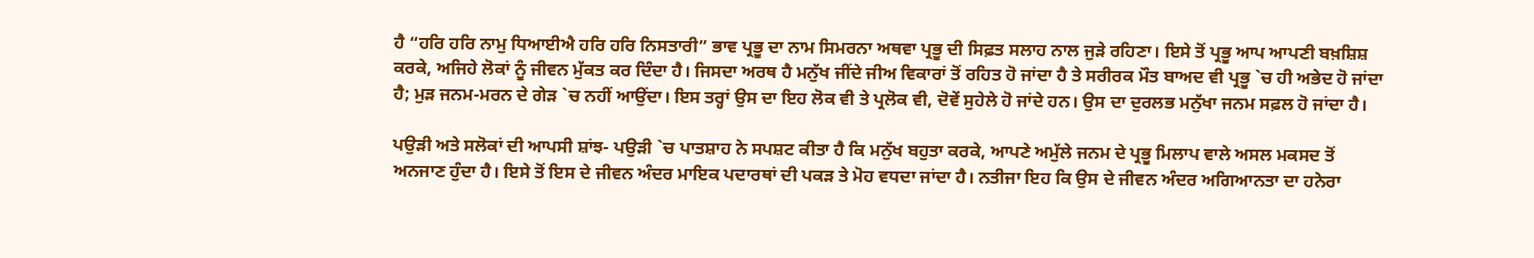ਹੈ “ਹਰਿ ਹਰਿ ਨਾਮੁ ਧਿਆਈਐ ਹਰਿ ਹਰਿ ਨਿਸਤਾਰੀ” ਭਾਵ ਪ੍ਰਭੂ ਦਾ ਨਾਮ ਸਿਮਰਨਾ ਅਥਵਾ ਪ੍ਰਭੂ ਦੀ ਸਿਫ਼ਤ ਸਲਾਹ ਨਾਲ ਜੁੜੇ ਰਹਿਣਾ। ਇਸੇ ਤੋਂ ਪ੍ਰਭੂ ਆਪ ਆਪਣੀ ਬਖ਼ਸ਼ਿਸ਼ ਕਰਕੇ, ਅਜਿਹੇ ਲੋਕਾਂ ਨੂੰ ਜੀਵਨ ਮੁੱਕਤ ਕਰ ਦਿੰਦਾ ਹੈ। ਜਿਸਦਾ ਅਰਥ ਹੈ ਮਨੁੱਖ ਜੀਂਦੇ ਜੀਅ ਵਿਕਾਰਾਂ ਤੋਂ ਰਹਿਤ ਹੋ ਜਾਂਦਾ ਹੈ ਤੇ ਸਰੀਰਕ ਮੌਤ ਬਾਅਦ ਵੀ ਪ੍ਰਭੂ `ਚ ਹੀ ਅਭੇਦ ਹੋ ਜਾਂਦਾ ਹੈ; ਮੁੜ ਜਨਮ-ਮਰਨ ਦੇ ਗੇੜ `ਚ ਨਹੀਂ ਆਉਂਦਾ। ਇਸ ਤਰ੍ਹਾਂ ਉਸ ਦਾ ਇਹ ਲੋਕ ਵੀ ਤੇ ਪ੍ਰਲੋਕ ਵੀ, ਦੋਵੇਂ ਸੁਹੇਲੇ ਹੋ ਜਾਂਦੇ ਹਨ। ਉਸ ਦਾ ਦੁਰਲਭ ਮਨੁੱਖਾ ਜਨਮ ਸਫ਼ਲ ਹੋ ਜਾਂਦਾ ਹੈ।

ਪਉੜੀ ਅਤੇ ਸਲੋਕਾਂ ਦੀ ਆਪਸੀ ਸ਼ਾਂਝ- ਪਉੜੀ `ਚ ਪਾਤਸ਼ਾਹ ਨੇ ਸਪਸ਼ਟ ਕੀਤਾ ਹੈ ਕਿ ਮਨੁੱਖ ਬਹੁਤਾ ਕਰਕੇ, ਆਪਣੇ ਅਮੁੱਲੇ ਜਨਮ ਦੇ ਪ੍ਰਭੂ ਮਿਲਾਪ ਵਾਲੇ ਅਸਲ ਮਕਸਦ ਤੋਂ ਅਨਜਾਣ ਹੁੰਦਾ ਹੈ। ਇਸੇ ਤੋਂ ਇਸ ਦੇ ਜੀਵਨ ਅੰਦਰ ਮਾਇਕ ਪਦਾਰਥਾਂ ਦੀ ਪਕੜ ਤੇ ਮੋਹ ਵਧਦਾ ਜਾਂਦਾ ਹੈ। ਨਤੀਜਾ ਇਹ ਕਿ ਉਸ ਦੇ ਜੀਵਨ ਅੰਦਰ ਅਗਿਆਨਤਾ ਦਾ ਹਨੇਰਾ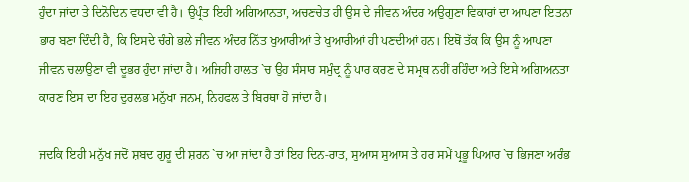ਹੁੰਦਾ ਜਾਂਦਾ ਤੇ ਦਿਨੋਦਿਨ ਵਧਦਾ ਵੀ ਹੈ। ਉਪ੍ਰੰਤ ਇਹੀ ਅਗਿਆਨਤਾ, ਅਚਣਚੇਤ ਹੀ ਉਸ ਦੇ ਜੀਵਨ ਅੰਦਰ ਅਉਗੁਣਾ ਵਿਕਾਰਾਂ ਦਾ ਆਪਣਾ ਇਤਨਾ ਭਾਰ ਬਣਾ ਦਿੰਦੀ ਹੈ, ਕਿ ਇਸਦੇ ਚੰਗੇ ਭਲੇ ਜੀਵਨ ਅੰਦਰ ਨਿੱਤ ਖੁਆਰੀਆਂ ਤੇ ਖੁਆਰੀਆਂ ਹੀ ਪਣਦੀਆਂ ਹਨ। ਇਥੋਂ ਤੱਕ ਕਿ ਉਸ ਨੂੰ ਆਪਣਾ ਜੀਵਨ ਚਲਾਉਣਾ ਵੀ ਦੂਭਰ ਹੁੰਦਾ ਜਾਂਦਾ ਹੈ। ਅਜਿਹੀ ਹਾਲਤ `ਚ ਉਹ ਸੰਸਾਰ ਸਮੁੰਦ੍ਰ ਨੂੰ ਪਾਰ ਕਰਣ ਦੇ ਸਮ੍ਰਥ ਨਹੀਂ ਰਹਿੰਦਾ ਅਤੇ ਇਸੇ ਅਗਿਅਨਤਾ ਕਾਰਣ ਇਸ ਦਾ ਇਹ ਦੁਰਲਭ ਮਨੁੱਖਾ ਜਨਮ, ਨਿਹਫਲ ਤੇ ਬਿਰਥਾ ਹੋ ਜਾਂਦਾ ਹੈ।

ਜਦਕਿ ਇਹੀ ਮਨੁੱਖ ਜਦੋਂ ਸ਼ਬਦ ਗੁਰੂ ਦੀ ਸ਼ਰਨ `ਚ ਆ ਜਾਂਦਾ ਹੈ ਤਾਂ ਇਹ ਦਿਨ-ਰਾਤ, ਸੁਆਸ ਸੁਆਸ ਤੇ ਹਰ ਸਮੇਂ ਪ੍ਰਭੂ ਪਿਆਰ `ਚ ਭਿਜਣਾ ਅਰੰਭ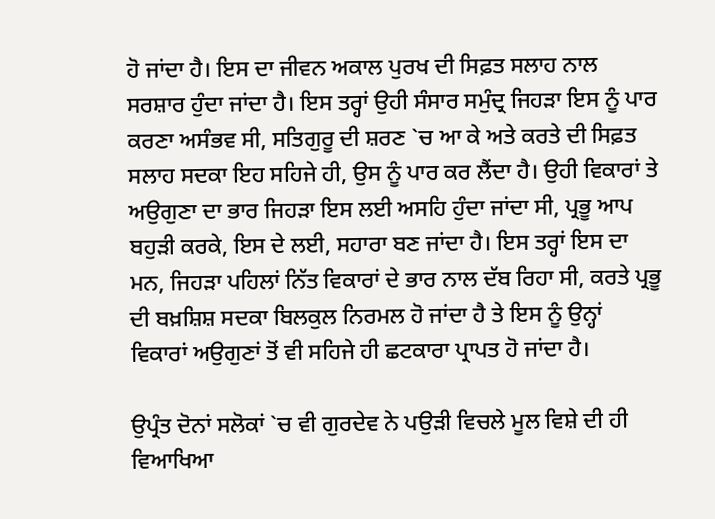ਹੋ ਜਾਂਦਾ ਹੈ। ਇਸ ਦਾ ਜੀਵਨ ਅਕਾਲ ਪੁਰਖ ਦੀ ਸਿਫ਼ਤ ਸਲਾਹ ਨਾਲ ਸਰਸ਼ਾਰ ਹੁੰਦਾ ਜਾਂਦਾ ਹੈ। ਇਸ ਤਰ੍ਹਾਂ ਉਹੀ ਸੰਸਾਰ ਸਮੁੰਦ੍ਰ ਜਿਹੜਾ ਇਸ ਨੂੰ ਪਾਰ ਕਰਣਾ ਅਸੰਭਵ ਸੀ, ਸਤਿਗੁਰੂ ਦੀ ਸ਼ਰਣ `ਚ ਆ ਕੇ ਅਤੇ ਕਰਤੇ ਦੀ ਸਿਫ਼ਤ ਸਲਾਹ ਸਦਕਾ ਇਹ ਸਹਿਜੇ ਹੀ, ਉਸ ਨੂੰ ਪਾਰ ਕਰ ਲੈਂਦਾ ਹੈ। ਉਹੀ ਵਿਕਾਰਾਂ ਤੇ ਅਉਗੁਣਾ ਦਾ ਭਾਰ ਜਿਹੜਾ ਇਸ ਲਈ ਅਸਹਿ ਹੁੰਦਾ ਜਾਂਦਾ ਸੀ, ਪ੍ਰਭੂ ਆਪ ਬਹੁੜੀ ਕਰਕੇ, ਇਸ ਦੇ ਲਈ, ਸਹਾਰਾ ਬਣ ਜਾਂਦਾ ਹੈ। ਇਸ ਤਰ੍ਹਾਂ ਇਸ ਦਾ ਮਨ, ਜਿਹੜਾ ਪਹਿਲਾਂ ਨਿੱਤ ਵਿਕਾਰਾਂ ਦੇ ਭਾਰ ਨਾਲ ਦੱਬ ਰਿਹਾ ਸੀ, ਕਰਤੇ ਪ੍ਰਭੂ ਦੀ ਬਖ਼ਸ਼ਿਸ਼ ਸਦਕਾ ਬਿਲਕੁਲ ਨਿਰਮਲ ਹੋ ਜਾਂਦਾ ਹੈ ਤੇ ਇਸ ਨੂੰ ਉਨ੍ਹਾਂ ਵਿਕਾਰਾਂ ਅਉਗੁਣਾਂ ਤੋਂ ਵੀ ਸਹਿਜੇ ਹੀ ਛਟਕਾਰਾ ਪ੍ਰਾਪਤ ਹੋ ਜਾਂਦਾ ਹੈ।

ਉਪ੍ਰੰਤ ਦੋਨਾਂ ਸਲੋਕਾਂ `ਚ ਵੀ ਗੁਰਦੇਵ ਨੇ ਪਉੜੀ ਵਿਚਲੇ ਮੂਲ ਵਿਸ਼ੇ ਦੀ ਹੀ ਵਿਆਖਿਆ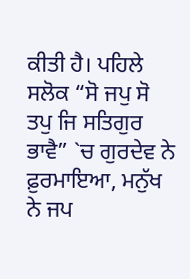ਕੀਤੀ ਹੈ। ਪਹਿਲੇ ਸਲੋਕ “ਸੋ ਜਪੁ ਸੋ ਤਪੁ ਜਿ ਸਤਿਗੁਰ ਭਾਵੈ” `ਚ ਗੁਰਦੇਵ ਨੇ ਫ਼ੁਰਮਾਇਆ, ਮਨੁੱਖ ਨੇ ਜਪ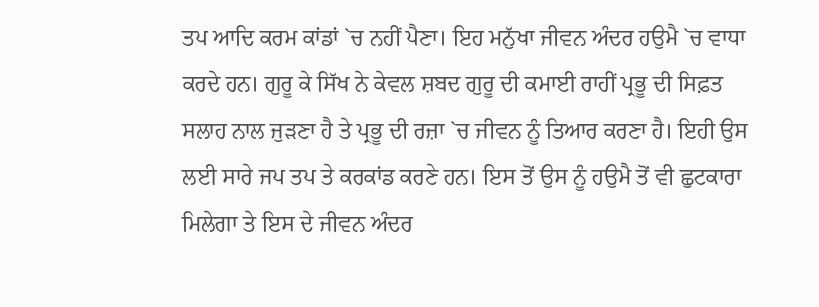ਤਪ ਆਦਿ ਕਰਮ ਕਾਂਡਾਂ `ਚ ਨਹੀਂ ਪੈਣਾ। ਇਹ ਮਨੁੱਖਾ ਜੀਵਨ ਅੰਦਰ ਹਉਮੈ `ਚ ਵਾਧਾ ਕਰਦੇ ਹਨ। ਗੁਰੂ ਕੇ ਸਿੱਖ ਨੇ ਕੇਵਲ ਸ਼ਬਦ ਗੁਰੂ ਦੀ ਕਮਾਈ ਰਾਹੀਂ ਪ੍ਰਭੂ ਦੀ ਸਿਫ਼ਤ ਸਲਾਹ ਨਾਲ ਜੁੜਣਾ ਹੈ ਤੇ ਪ੍ਰਭੂ ਦੀ ਰਜ਼ਾ `ਚ ਜੀਵਨ ਨੂੰ ਤਿਆਰ ਕਰਣਾ ਹੈ। ਇਹੀ ਉਸ ਲਈ ਸਾਰੇ ਜਪ ਤਪ ਤੇ ਕਰਕਾਂਡ ਕਰਣੇ ਹਨ। ਇਸ ਤੋਂ ਉਸ ਨੂੰ ਹਉਮੈ ਤੋਂ ਵੀ ਛੁਟਕਾਰਾ ਮਿਲੇਗਾ ਤੇ ਇਸ ਦੇ ਜੀਵਨ ਅੰਦਰ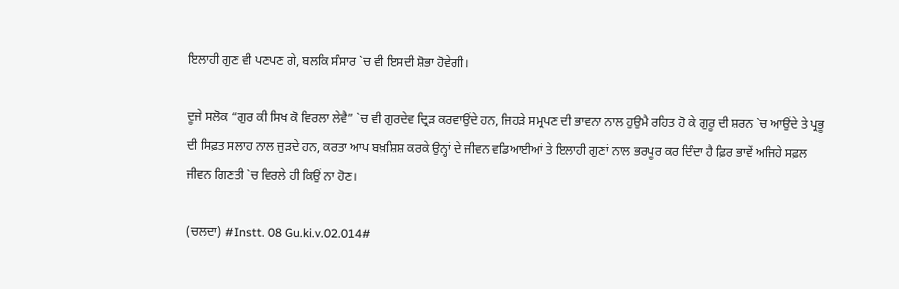ਇਲਾਹੀ ਗੁਣ ਵੀ ਪਣਪਣ ਗੇ, ਬਲਕਿ ਸੰਸਾਰ `ਚ ਵੀ ਇਸਦੀ ਸ਼ੋਭਾ ਹੋਵੇਗੀ।

ਦੂਜੇ ਸਲੋਕ “ਗੁਰ ਕੀ ਸਿਖ ਕੋ ਵਿਰਲਾ ਲੇਵੈ” `ਚ ਵੀ ਗੁਰਦੇਵ ਦ੍ਰਿੜ ਕਰਵਾਉਂਦੇ ਹਨ, ਜਿਹੜੇ ਸਮ੍ਰਪਣ ਦੀ ਭਾਵਨਾ ਨਾਲ ਹੁਉਮੈ ਰਹਿਤ ਹੋ ਕੇ ਗੁਰੂ ਦੀ ਸ਼ਰਨ `ਚ ਆਉਂਦੇ ਤੇ ਪ੍ਰਭੂ ਦੀ ਸਿਫ਼ਤ ਸਲਾਹ ਨਾਲ ਜੁੜਦੇ ਹਨ, ਕਰਤਾ ਆਪ ਬਖ਼ਸ਼ਿਸ਼ ਕਰਕੇ ਉਨ੍ਹਾਂ ਦੇ ਜੀਵਨ ਵਡਿਆਈਆਂ ਤੇ ਇਲਾਹੀ ਗੁਣਾਂ ਨਾਲ ਭਰਪੂਰ ਕਰ ਦਿੰਦਾ ਹੈ ਫ਼ਿਰ ਭਾਵੇਂ ਅਜਿਹੇ ਸਫ਼ਲ ਜੀਵਨ ਗਿਣਤੀ `ਚ ਵਿਰਲੇ ਹੀ ਕਿਉਂ ਨਾ ਹੋਣ।

(ਚਲਦਾ) #Instt. 08 Gu.ki.v.02.014#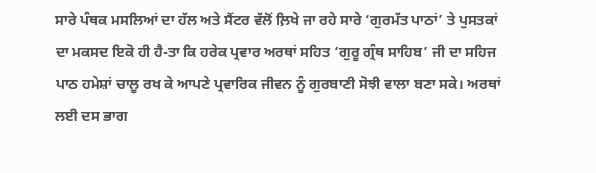ਸਾਰੇ ਪੰਥਕ ਮਸਲਿਆਂ ਦਾ ਹੱਲ ਅਤੇ ਸੈਂਟਰ ਵੱਲੋਂ ਲ਼ਿਖੇ ਜਾ ਰਹੇ ਸਾਰੇ ‘ਗੁਰਮੱਤ ਪਾਠਾਂ’ ਤੇ ਪੁਸਤਕਾਂ ਦਾ ਮਕਸਦ ਇਕੋ ਹੀ ਹੈ-ਤਾ ਕਿ ਹਰੇਕ ਪ੍ਰਵਾਰ ਅਰਥਾਂ ਸਹਿਤ ‘ਗੁਰੂ ਗ੍ਰੰਥ ਸਾਹਿਬ’ ਜੀ ਦਾ ਸਹਿਜ ਪਾਠ ਹਮੇਸ਼ਾਂ ਚਾਲੂ ਰਖ ਕੇ ਆਪਣੇ ਪ੍ਰਵਾਰਿਕ ਜੀਵਨ ਨੂੰ ਗੁਰਬਾਣੀ ਸੋਝੀ ਵਾਲਾ ਬਣਾ ਸਕੇ। ਅਰਥਾਂ ਲਈ ਦਸ ਭਾਗ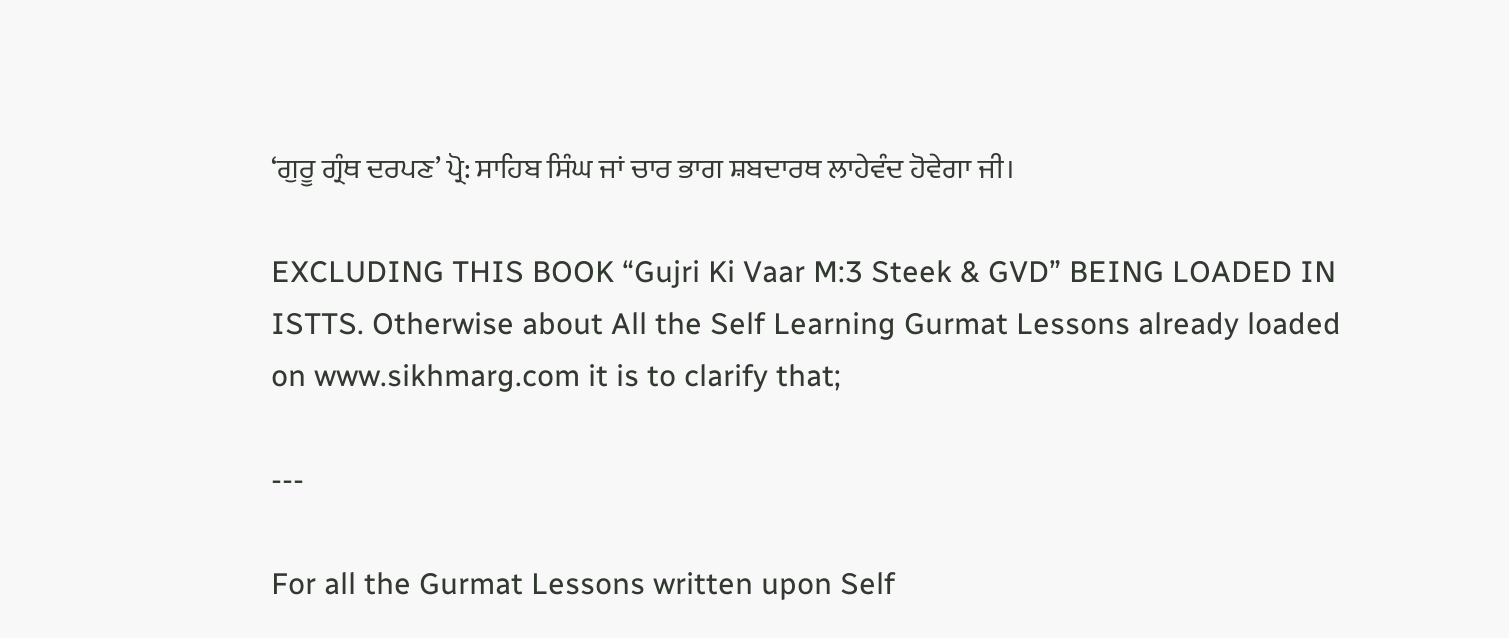‘ਗੁਰੂ ਗ੍ਰੰਥ ਦਰਪਣ’ ਪ੍ਰੋ: ਸਾਹਿਬ ਸਿੰਘ ਜਾਂ ਚਾਰ ਭਾਗ ਸ਼ਬਦਾਰਥ ਲਾਹੇਵੰਦ ਹੋਵੇਗਾ ਜੀ।

EXCLUDING THIS BOOK “Gujri Ki Vaar M:3 Steek & GVD” BEING LOADED IN ISTTS. Otherwise about All the Self Learning Gurmat Lessons already loaded on www.sikhmarg.com it is to clarify that;

---

For all the Gurmat Lessons written upon Self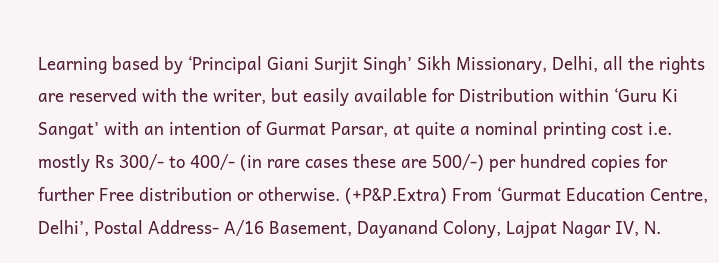Learning based by ‘Principal Giani Surjit Singh’ Sikh Missionary, Delhi, all the rights are reserved with the writer, but easily available for Distribution within ‘Guru Ki Sangat’ with an intention of Gurmat Parsar, at quite a nominal printing cost i.e. mostly Rs 300/- to 400/- (in rare cases these are 500/-) per hundred copies for further Free distribution or otherwise. (+P&P.Extra) From ‘Gurmat Education Centre, Delhi’, Postal Address- A/16 Basement, Dayanand Colony, Lajpat Nagar IV, N.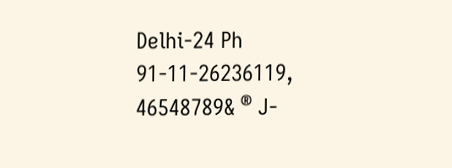Delhi-24 Ph 91-11-26236119, 46548789& ® J-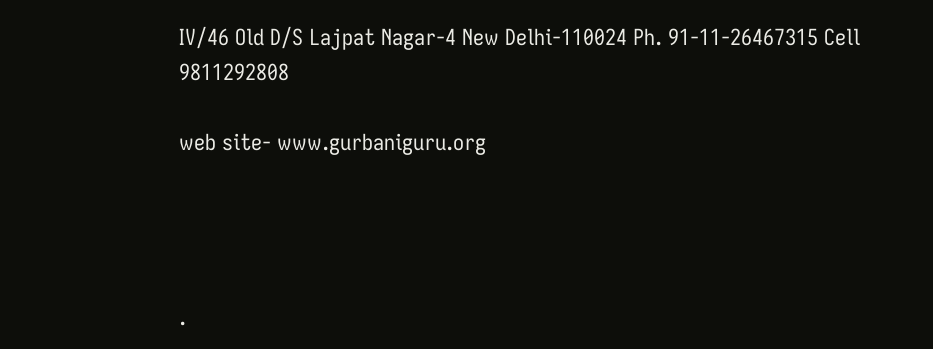IV/46 Old D/S Lajpat Nagar-4 New Delhi-110024 Ph. 91-11-26467315 Cell 9811292808

web site- www.gurbaniguru.org




.